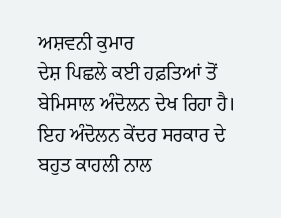ਅਸ਼ਵਨੀ ਕੁਮਾਰ
ਦੇਸ਼ ਪਿਛਲੇ ਕਈ ਹਫ਼ਤਿਆਂ ਤੋਂ ਬੇਮਿਸਾਲ ਅੰਦੋਲਨ ਦੇਖ ਰਿਹਾ ਹੈ। ਇਹ ਅੰਦੋਲਨ ਕੇਂਦਰ ਸਰਕਾਰ ਦੇ ਬਹੁਤ ਕਾਹਲੀ ਨਾਲ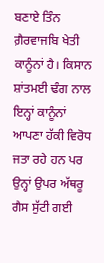ਬਣਾਏ ਤਿੰਨ ਗ਼ੈਰਵਾਜਬਿ ਖੇਤੀ ਕਾਨੂੰਨਾਂ ਹੈ। ਕਿਸਾਨ ਸ਼ਾਂਤਮਈ ਢੰਗ ਨਾਲ ਇਨ੍ਹਾਂ ਕਾਨੂੰਨਾਂ ਆਪਣਾ ਹੱਕੀ ਵਿਰੋਧ ਜਤਾ ਰਹੇ ਹਨ ਪਰ ਉਨ੍ਹਾਂ ਉਪਰ ਅੱਥਰੂ ਗੈਸ ਸੁੱਟੀ ਗਈ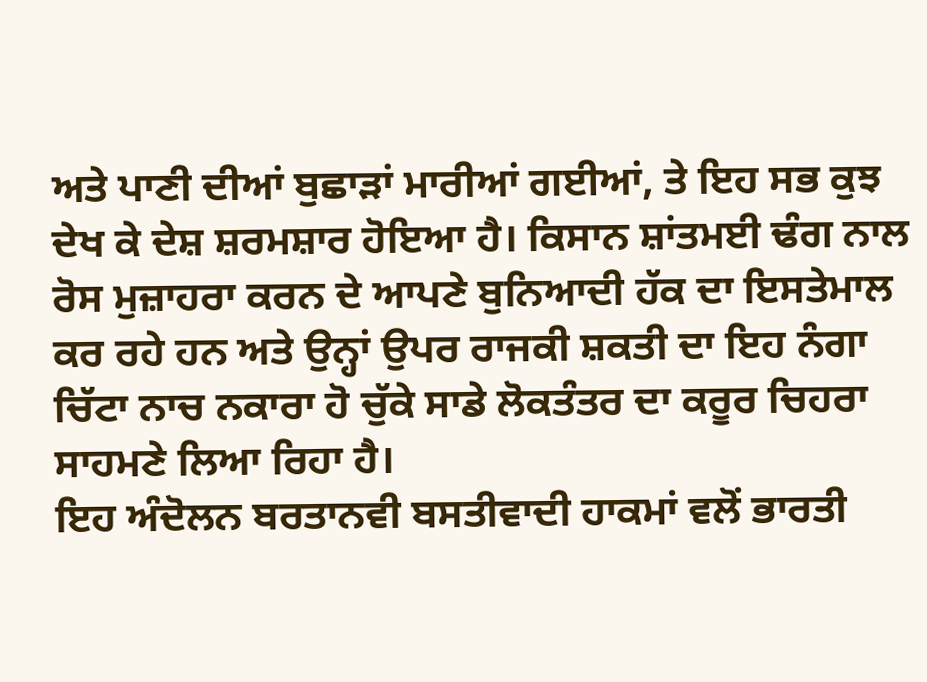ਅਤੇ ਪਾਣੀ ਦੀਆਂ ਬੁਛਾੜਾਂ ਮਾਰੀਆਂ ਗਈਆਂ, ਤੇ ਇਹ ਸਭ ਕੁਝ ਦੇਖ ਕੇ ਦੇਸ਼ ਸ਼ਰਮਸ਼ਾਰ ਹੋਇਆ ਹੈ। ਕਿਸਾਨ ਸ਼ਾਂਤਮਈ ਢੰਗ ਨਾਲ ਰੋਸ ਮੁਜ਼ਾਹਰਾ ਕਰਨ ਦੇ ਆਪਣੇ ਬੁਨਿਆਦੀ ਹੱਕ ਦਾ ਇਸਤੇਮਾਲ ਕਰ ਰਹੇ ਹਨ ਅਤੇ ਉਨ੍ਹਾਂ ਉਪਰ ਰਾਜਕੀ ਸ਼ਕਤੀ ਦਾ ਇਹ ਨੰਗਾ ਚਿੱਟਾ ਨਾਚ ਨਕਾਰਾ ਹੋ ਚੁੱਕੇ ਸਾਡੇ ਲੋਕਤੰਤਰ ਦਾ ਕਰੂਰ ਚਿਹਰਾ ਸਾਹਮਣੇ ਲਿਆ ਰਿਹਾ ਹੈ।
ਇਹ ਅੰਦੋਲਨ ਬਰਤਾਨਵੀ ਬਸਤੀਵਾਦੀ ਹਾਕਮਾਂ ਵਲੋਂ ਭਾਰਤੀ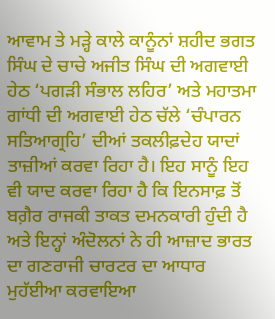ਆਵਾਮ ਤੇ ਮੜ੍ਹੇ ਕਾਲੇ ਕਾਨੂੰਨਾਂ ਸ਼ਹੀਦ ਭਗਤ ਸਿੰਘ ਦੇ ਚਾਚੇ ਅਜੀਤ ਸਿੰਘ ਦੀ ਅਗਵਾਈ ਹੇਠ ‘ਪਗੜੀ ਸੰਭਾਲ ਲਹਿਰ’ ਅਤੇ ਮਹਾਤਮਾ ਗਾਂਧੀ ਦੀ ਅਗਵਾਈ ਹੇਠ ਚੱਲੇ ‘ਚੰਪਾਰਨ ਸਤਿਆਗ੍ਰਹਿ’ ਦੀਆਂ ਤਕਲੀਫ਼ਦੇਹ ਯਾਦਾਂ ਤਾਜ਼ੀਆਂ ਕਰਵਾ ਰਿਹਾ ਹੈ। ਇਹ ਸਾਨੂੰ ਇਹ ਵੀ ਯਾਦ ਕਰਵਾ ਰਿਹਾ ਹੈ ਕਿ ਇਨਸਾਫ਼ ਤੋਂ ਬਗ਼ੈਰ ਰਾਜਕੀ ਤਾਕਤ ਦਮਨਕਾਰੀ ਹੁੰਦੀ ਹੈ ਅਤੇ ਇਨ੍ਹਾਂ ਅੰਦੋਲਨਾਂ ਨੇ ਹੀ ਆਜ਼ਾਦ ਭਾਰਤ ਦਾ ਗਣਰਾਜੀ ਚਾਰਟਰ ਦਾ ਆਧਾਰ ਮੁਹੱਈਆ ਕਰਵਾਇਆ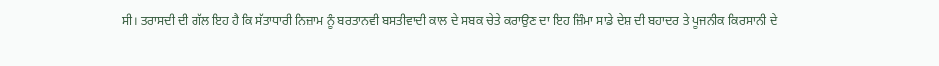ਸੀ। ਤਰਾਸਦੀ ਦੀ ਗੱਲ ਇਹ ਹੈ ਕਿ ਸੱਤਾਧਾਰੀ ਨਿਜ਼ਾਮ ਨੂੰ ਬਰਤਾਨਵੀ ਬਸਤੀਵਾਦੀ ਕਾਲ ਦੇ ਸਬਕ ਚੇਤੇ ਕਰਾਉਣ ਦਾ ਇਹ ਜ਼ਿੰਮਾ ਸਾਡੇ ਦੇਸ਼ ਦੀ ਬਹਾਦਰ ਤੇ ਪੂਜਨੀਕ ਕਿਰਸਾਨੀ ਦੇ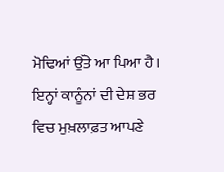ਮੋਢਿਆਂ ਉੱਤੇ ਆ ਪਿਆ ਹੈ।
ਇਨ੍ਹਾਂ ਕਾਨੂੰਨਾਂ ਦੀ ਦੇਸ਼ ਭਰ ਵਿਚ ਮੁਖ਼ਲਾਫ਼ਤ ਆਪਣੇ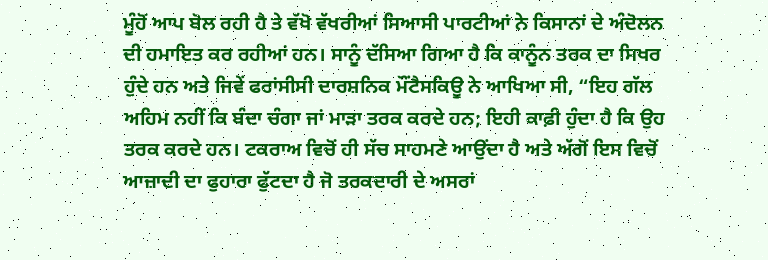ਮੂੰਹੋਂ ਆਪ ਬੋਲ ਰਹੀ ਹੈ ਤੇ ਵੱਖੋ ਵੱਖਰੀਆਂ ਸਿਆਸੀ ਪਾਰਟੀਆਂ ਨੇ ਕਿਸਾਨਾਂ ਦੇ ਅੰਦੋਲਨ ਦੀ ਹਮਾਇਤ ਕਰ ਰਹੀਆਂ ਹਨ। ਸਾਨੂੰ ਦੱਸਿਆ ਗਿਆ ਹੈ ਕਿ ਕਾਨੂੰਨ ਤਰਕ ਦਾ ਸਿਖਰ ਹੁੰਦੇ ਹਨ ਅਤੇ ਜਿਵੇਂ ਫਰਾਂਸੀਸੀ ਦਾਰਸ਼ਨਿਕ ਮੌਂਟੈਸਕਿਊ ਨੇ ਆਖਿਆ ਸੀ, “ਇਹ ਗੱਲ ਅਹਿਮ ਨਹੀਂ ਕਿ ਬੰਦਾ ਚੰਗਾ ਜਾਂ ਮਾੜਾ ਤਰਕ ਕਰਦੇ ਹਨ; ਇਹੀ ਕਾਫ਼ੀ ਹੁੰਦਾ ਹੈ ਕਿ ਉਹ ਤਰਕ ਕਰਦੇ ਹਨ। ਟਕਰਾਅ ਵਿਚੋਂ ਹੀ ਸੱਚ ਸਾਹਮਣੇ ਆਉਂਦਾ ਹੈ ਅਤੇ ਅੱਗੋਂ ਇਸ ਵਿਚੋਂ ਆਜ਼ਾਦੀ ਦਾ ਫੁਹਾਰਾ ਫੁੱਟਦਾ ਹੈ ਜੋ ਤਰਕਦਾਰੀ ਦੇ ਅਸਰਾਂ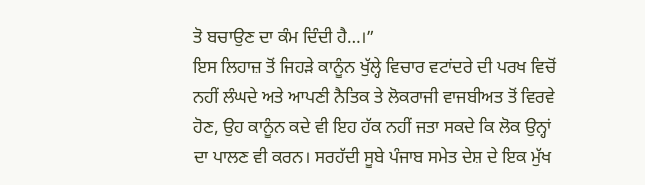ਤੋ ਬਚਾਉਣ ਦਾ ਕੰਮ ਦਿੰਦੀ ਹੈ…।”
ਇਸ ਲਿਹਾਜ਼ ਤੋਂ ਜਿਹੜੇ ਕਾਨੂੰਨ ਖੁੱਲ੍ਹੇ ਵਿਚਾਰ ਵਟਾਂਦਰੇ ਦੀ ਪਰਖ ਵਿਚੋਂ ਨਹੀਂ ਲੰਘਦੇ ਅਤੇ ਆਪਣੀ ਨੈਤਿਕ ਤੇ ਲੋਕਰਾਜੀ ਵਾਜਬੀਅਤ ਤੋਂ ਵਿਰਵੇ ਹੋਣ, ਉਹ ਕਾਨੂੰਨ ਕਦੇ ਵੀ ਇਹ ਹੱਕ ਨਹੀਂ ਜਤਾ ਸਕਦੇ ਕਿ ਲੋਕ ਉਨ੍ਹਾਂ ਦਾ ਪਾਲਣ ਵੀ ਕਰਨ। ਸਰਹੱਦੀ ਸੂਬੇ ਪੰਜਾਬ ਸਮੇਤ ਦੇਸ਼ ਦੇ ਇਕ ਮੁੱਖ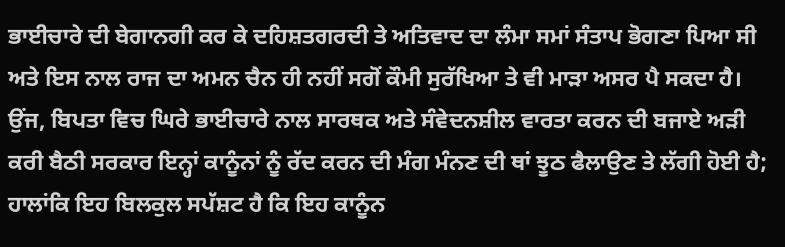ਭਾਈਚਾਰੇ ਦੀ ਬੇਗਾਨਗੀ ਕਰ ਕੇ ਦਹਿਸ਼ਤਗਰਦੀ ਤੇ ਅਤਿਵਾਦ ਦਾ ਲੰਮਾ ਸਮਾਂ ਸੰਤਾਪ ਭੋਗਣਾ ਪਿਆ ਸੀ ਅਤੇ ਇਸ ਨਾਲ ਰਾਜ ਦਾ ਅਮਨ ਚੈਨ ਹੀ ਨਹੀਂ ਸਗੋਂ ਕੌਮੀ ਸੁਰੱਖਿਆ ਤੇ ਵੀ ਮਾੜਾ ਅਸਰ ਪੈ ਸਕਦਾ ਹੈ। ਉਂਜ, ਬਿਪਤਾ ਵਿਚ ਘਿਰੇ ਭਾਈਚਾਰੇ ਨਾਲ ਸਾਰਥਕ ਅਤੇ ਸੰਵੇਦਨਸ਼ੀਲ ਵਾਰਤਾ ਕਰਨ ਦੀ ਬਜਾਏ ਅੜੀ ਕਰੀ ਬੈਠੀ ਸਰਕਾਰ ਇਨ੍ਹਾਂ ਕਾਨੂੰਨਾਂ ਨੂੰ ਰੱਦ ਕਰਨ ਦੀ ਮੰਗ ਮੰਨਣ ਦੀ ਥਾਂ ਝੂਠ ਫੈਲਾਉਣ ਤੇ ਲੱਗੀ ਹੋਈ ਹੈ; ਹਾਲਾਂਕਿ ਇਹ ਬਿਲਕੁਲ ਸਪੱਸ਼ਟ ਹੈ ਕਿ ਇਹ ਕਾਨੂੰਨ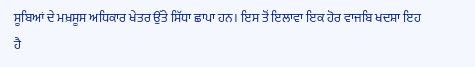ਸੂਬਿਆਂ ਦੇ ਮਖ਼ਸੂਸ ਅਧਿਕਾਰ ਖੇਤਰ ਉੱਤੇ ਸਿੱਧਾ ਛਾਪਾ ਹਨ। ਇਸ ਤੋਂ ਇਲਾਵਾ ਇਕ ਹੋਰ ਵਾਜਬਿ ਖਦਸ਼ਾ ਇਹ ਹੈ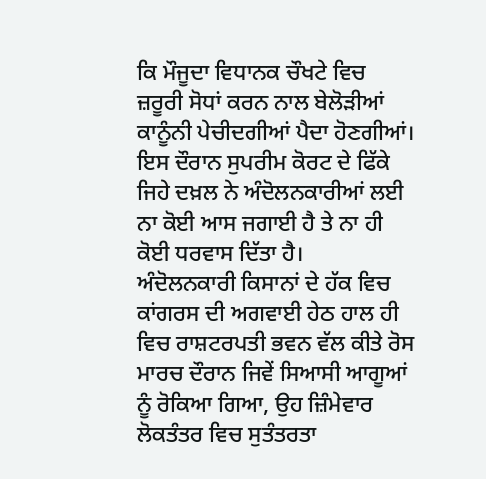ਕਿ ਮੌਜੂਦਾ ਵਿਧਾਨਕ ਚੌਖਟੇ ਵਿਚ ਜ਼ਰੂਰੀ ਸੋਧਾਂ ਕਰਨ ਨਾਲ ਬੇਲੋੜੀਆਂ ਕਾਨੂੰਨੀ ਪੇਚੀਦਗੀਆਂ ਪੈਦਾ ਹੋਣਗੀਆਂ। ਇਸ ਦੌਰਾਨ ਸੁਪਰੀਮ ਕੋਰਟ ਦੇ ਫਿੱਕੇ ਜਿਹੇ ਦਖ਼ਲ ਨੇ ਅੰਦੋਲਨਕਾਰੀਆਂ ਲਈ ਨਾ ਕੋਈ ਆਸ ਜਗਾਈ ਹੈ ਤੇ ਨਾ ਹੀ ਕੋਈ ਧਰਵਾਸ ਦਿੱਤਾ ਹੈ।
ਅੰਦੋਲਨਕਾਰੀ ਕਿਸਾਨਾਂ ਦੇ ਹੱਕ ਵਿਚ ਕਾਂਗਰਸ ਦੀ ਅਗਵਾਈ ਹੇਠ ਹਾਲ ਹੀ ਵਿਚ ਰਾਸ਼ਟਰਪਤੀ ਭਵਨ ਵੱਲ ਕੀਤੇ ਰੋਸ ਮਾਰਚ ਦੌਰਾਨ ਜਿਵੇਂ ਸਿਆਸੀ ਆਗੂਆਂ ਨੂੰ ਰੋਕਿਆ ਗਿਆ, ਉਹ ਜ਼ਿੰਮੇਵਾਰ ਲੋਕਤੰਤਰ ਵਿਚ ਸੁਤੰਤਰਤਾ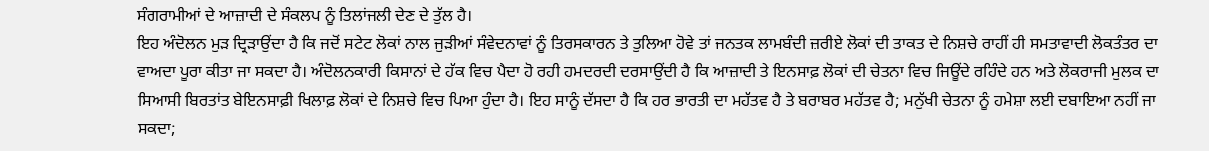ਸੰਗਰਾਮੀਆਂ ਦੇ ਆਜ਼ਾਦੀ ਦੇ ਸੰਕਲਪ ਨੂੰ ਤਿਲਾਂਜਲੀ ਦੇਣ ਦੇ ਤੁੱਲ ਹੈ।
ਇਹ ਅੰਦੋਲਨ ਮੁੜ ਦ੍ਰਿੜਾਉਂਦਾ ਹੈ ਕਿ ਜਦੋਂ ਸਟੇਟ ਲੋਕਾਂ ਨਾਲ ਜੁੜੀਆਂ ਸੰਵੇਦਨਾਵਾਂ ਨੂੰ ਤਿਰਸਕਾਰਨ ਤੇ ਤੁਲਿਆ ਹੋਵੇ ਤਾਂ ਜਨਤਕ ਲਾਮਬੰਦੀ ਜ਼ਰੀਏ ਲੋਕਾਂ ਦੀ ਤਾਕਤ ਦੇ ਨਿਸ਼ਚੇ ਰਾਹੀਂ ਹੀ ਸਮਤਾਵਾਦੀ ਲੋਕਤੰਤਰ ਦਾ ਵਾਅਦਾ ਪੂਰਾ ਕੀਤਾ ਜਾ ਸਕਦਾ ਹੈ। ਅੰਦੋਲਨਕਾਰੀ ਕਿਸਾਨਾਂ ਦੇ ਹੱਕ ਵਿਚ ਪੈਦਾ ਹੋ ਰਹੀ ਹਮਦਰਦੀ ਦਰਸਾਉਂਦੀ ਹੈ ਕਿ ਆਜ਼ਾਦੀ ਤੇ ਇਨਸਾਫ਼ ਲੋਕਾਂ ਦੀ ਚੇਤਨਾ ਵਿਚ ਜਿਊਂਦੇ ਰਹਿੰਦੇ ਹਨ ਅਤੇ ਲੋਕਰਾਜੀ ਮੁਲਕ ਦਾ ਸਿਆਸੀ ਬਿਰਤਾਂਤ ਬੇਇਨਸਾਫ਼ੀ ਖਿਲਾਫ਼ ਲੋਕਾਂ ਦੇ ਨਿਸ਼ਚੇ ਵਿਚ ਪਿਆ ਹੁੰਦਾ ਹੈ। ਇਹ ਸਾਨੂੰ ਦੱਸਦਾ ਹੈ ਕਿ ਹਰ ਭਾਰਤੀ ਦਾ ਮਹੱਤਵ ਹੈ ਤੇ ਬਰਾਬਰ ਮਹੱਤਵ ਹੈ; ਮਨੁੱਖੀ ਚੇਤਨਾ ਨੂੰ ਹਮੇਸ਼ਾ ਲਈ ਦਬਾਇਆ ਨਹੀਂ ਜਾ ਸਕਦਾ;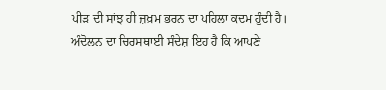ਪੀੜ ਦੀ ਸਾਂਝ ਹੀ ਜ਼ਖ਼ਮ ਭਰਨ ਦਾ ਪਹਿਲਾ ਕਦਮ ਹੁੰਦੀ ਹੈ। ਅੰਦੋਲਨ ਦਾ ਚਿਰਸਥਾਈ ਸੰਦੇਸ਼ ਇਹ ਹੈ ਕਿ ਆਪਣੇ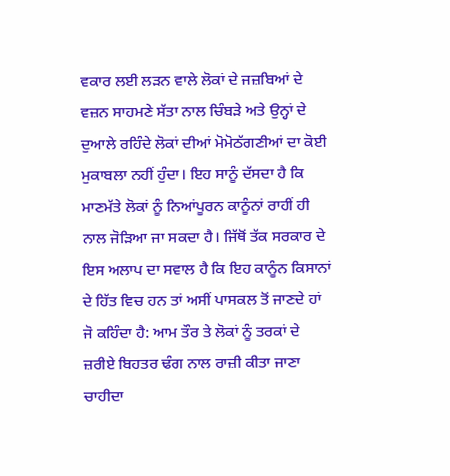ਵਕਾਰ ਲਈ ਲੜਨ ਵਾਲੇ ਲੋਕਾਂ ਦੇ ਜਜ਼ਬਿਆਂ ਦੇ ਵਜ਼ਨ ਸਾਹਮਣੇ ਸੱਤਾ ਨਾਲ ਚਿੰਬੜੇ ਅਤੇ ਉਨ੍ਹਾਂ ਦੇ ਦੁਆਲੇ ਰਹਿੰਦੇ ਲੋਕਾਂ ਦੀਆਂ ਮੋਮੋਠੱਗਣੀਆਂ ਦਾ ਕੋਈ ਮੁਕਾਬਲਾ ਨਹੀਂ ਹੁੰਦਾ। ਇਹ ਸਾਨੂੰ ਦੱਸਦਾ ਹੈ ਕਿ ਮਾਣਮੱਤੇ ਲੋਕਾਂ ਨੂੰ ਨਿਆਂਪੂਰਨ ਕਾਨੂੰਨਾਂ ਰਾਹੀਂ ਹੀ ਨਾਲ ਜੋੜਿਆ ਜਾ ਸਕਦਾ ਹੈ। ਜਿੱਥੋਂ ਤੱਕ ਸਰਕਾਰ ਦੇ ਇਸ ਅਲਾਪ ਦਾ ਸਵਾਲ ਹੈ ਕਿ ਇਹ ਕਾਨੂੰਨ ਕਿਸਾਨਾਂ ਦੇ ਹਿੱਤ ਵਿਚ ਹਨ ਤਾਂ ਅਸੀਂ ਪਾਸਕਲ ਤੋਂ ਜਾਣਦੇ ਹਾਂ ਜੋ ਕਹਿੰਦਾ ਹੈ: ਆਮ ਤੌਰ ਤੇ ਲੋਕਾਂ ਨੂੰ ਤਰਕਾਂ ਦੇ ਜ਼ਰੀਏ ਬਿਹਤਰ ਢੰਗ ਨਾਲ ਰਾਜ਼ੀ ਕੀਤਾ ਜਾਣਾ ਚਾਹੀਦਾ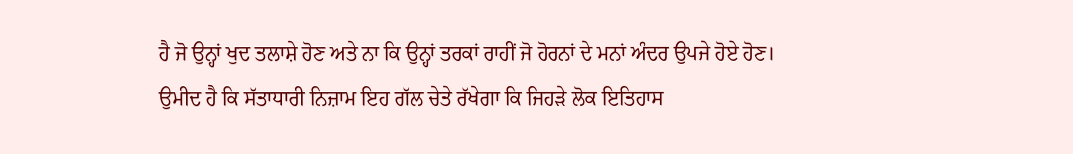ਹੈ ਜੋ ਉਨ੍ਹਾਂ ਖੁਦ ਤਲਾਸ਼ੇ ਹੋਣ ਅਤੇ ਨਾ ਕਿ ਉਨ੍ਹਾਂ ਤਰਕਾਂ ਰਾਹੀਂ ਜੋ ਹੋਰਨਾਂ ਦੇ ਮਨਾਂ ਅੰਦਰ ਉਪਜੇ ਹੋਏ ਹੋਣ।
ਉਮੀਦ ਹੈ ਕਿ ਸੱਤਾਧਾਰੀ ਨਿਜ਼ਾਮ ਇਹ ਗੱਲ ਚੇਤੇ ਰੱਖੇਗਾ ਕਿ ਜਿਹੜੇ ਲੋਕ ਇਤਿਹਾਸ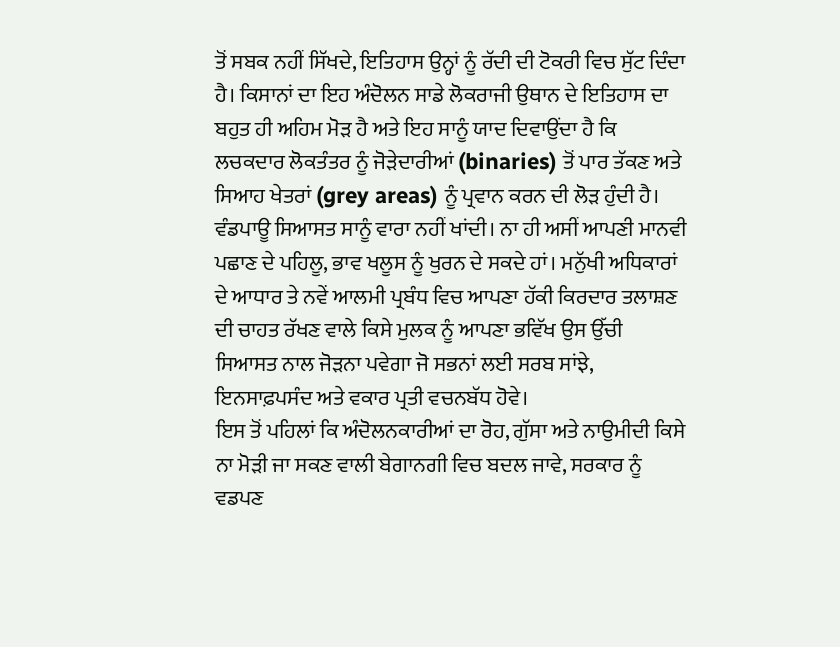ਤੋਂ ਸਬਕ ਨਹੀਂ ਸਿੱਖਦੇ, ਇਤਿਹਾਸ ਉਨ੍ਹਾਂ ਨੂੰ ਰੱਦੀ ਦੀ ਟੋਕਰੀ ਵਿਚ ਸੁੱਟ ਦਿੰਦਾ ਹੈ। ਕਿਸਾਨਾਂ ਦਾ ਇਹ ਅੰਦੋਲਨ ਸਾਡੇ ਲੋਕਰਾਜੀ ਉਥਾਨ ਦੇ ਇਤਿਹਾਸ ਦਾ ਬਹੁਤ ਹੀ ਅਹਿਮ ਮੋੜ ਹੈ ਅਤੇ ਇਹ ਸਾਨੂੰ ਯਾਦ ਦਿਵਾਉਂਦਾ ਹੈ ਕਿ ਲਚਕਦਾਰ ਲੋਕਤੰਤਰ ਨੂੰ ਜੋੜੇਦਾਰੀਆਂ (binaries) ਤੋਂ ਪਾਰ ਤੱਕਣ ਅਤੇ ਸਿਆਹ ਖੇਤਰਾਂ (grey areas) ਨੂੰ ਪ੍ਰਵਾਨ ਕਰਨ ਦੀ ਲੋੜ ਹੁੰਦੀ ਹੈ। ਵੰਡਪਾਊ ਸਿਆਸਤ ਸਾਨੂੰ ਵਾਰਾ ਨਹੀਂ ਖਾਂਦੀ। ਨਾ ਹੀ ਅਸੀਂ ਆਪਣੀ ਮਾਨਵੀ ਪਛਾਣ ਦੇ ਪਹਿਲੂ, ਭਾਵ ਖਲੂਸ ਨੂੰ ਖੁਰਨ ਦੇ ਸਕਦੇ ਹਾਂ। ਮਨੁੱਖੀ ਅਧਿਕਾਰਾਂ ਦੇ ਆਧਾਰ ਤੇ ਨਵੇਂ ਆਲਮੀ ਪ੍ਰਬੰਧ ਵਿਚ ਆਪਣਾ ਹੱਕੀ ਕਿਰਦਾਰ ਤਲਾਸ਼ਣ ਦੀ ਚਾਹਤ ਰੱਖਣ ਵਾਲੇ ਕਿਸੇ ਮੁਲਕ ਨੂੰ ਆਪਣਾ ਭਵਿੱਖ ਉਸ ਉੱਚੀ ਸਿਆਸਤ ਨਾਲ ਜੋੜਨਾ ਪਵੇਗਾ ਜੋ ਸਭਨਾਂ ਲਈ ਸਰਬ ਸਾਂਝੇ, ਇਨਸਾਫ਼ਪਸੰਦ ਅਤੇ ਵਕਾਰ ਪ੍ਰਤੀ ਵਚਨਬੱਧ ਹੋਵੇ।
ਇਸ ਤੋਂ ਪਹਿਲਾਂ ਕਿ ਅੰਦੋਲਨਕਾਰੀਆਂ ਦਾ ਰੋਹ, ਗੁੱਸਾ ਅਤੇ ਨਾਉਮੀਦੀ ਕਿਸੇ ਨਾ ਮੋੜੀ ਜਾ ਸਕਣ ਵਾਲੀ ਬੇਗਾਨਗੀ ਵਿਚ ਬਦਲ ਜਾਵੇ, ਸਰਕਾਰ ਨੂੰ ਵਡਪਣ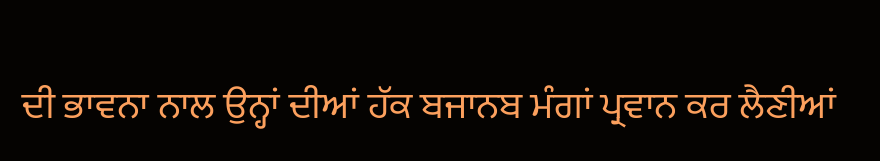ਦੀ ਭਾਵਨਾ ਨਾਲ ਉਨ੍ਹਾਂ ਦੀਆਂ ਹੱਕ ਬਜਾਨਬ ਮੰਗਾਂ ਪ੍ਰਵਾਨ ਕਰ ਲੈਣੀਆਂ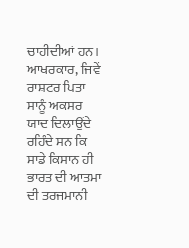ਚਾਹੀਦੀਆਂ ਹਨ। ਆਖਰਕਾਰ, ਜਿਵੇਂ ਰਾਸ਼ਟਰ ਪਿਤਾ ਸਾਨੂੰ ਅਕਸਰ ਯਾਦ ਦਿਲਾਉਂਦੇ ਰਹਿੰਦੇ ਸਨ ਕਿ ਸਾਡੇ ਕਿਸਾਨ ਹੀ ਭਾਰਤ ਦੀ ਆਤਮਾ ਦੀ ਤਰਜਮਾਨੀ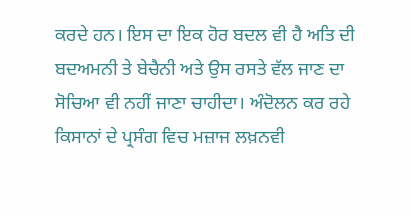ਕਰਦੇ ਹਨ। ਇਸ ਦਾ ਇਕ ਹੋਰ ਬਦਲ ਵੀ ਹੈ ਅਤਿ ਦੀ ਬਦਅਮਨੀ ਤੇ ਬੇਚੈਨੀ ਅਤੇ ਉਸ ਰਸਤੇ ਵੱਲ ਜਾਣ ਦਾ ਸੋਚਿਆ ਵੀ ਨਹੀਂ ਜਾਣਾ ਚਾਹੀਦਾ। ਅੰਦੋਲਨ ਕਰ ਰਹੇ ਕਿਸਾਨਾਂ ਦੇ ਪ੍ਰਸੰਗ ਵਿਚ ਮਜ਼ਾਜ ਲਖ਼ਨਵੀ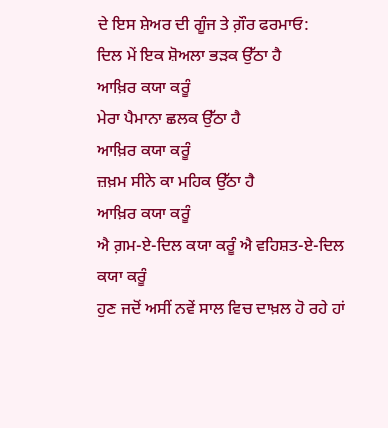ਦੇ ਇਸ ਸ਼ੇਅਰ ਦੀ ਗੂੰਜ ਤੇ ਗ਼ੌਰ ਫਰਮਾਓ:
ਦਿਲ ਮੇਂ ਇਕ ਸ਼ੋਅਲਾ ਭੜਕ ਉੱਠਾ ਹੈ
ਆਖ਼ਿਰ ਕਯਾ ਕਰੂੰ
ਮੇਰਾ ਪੈਮਾਨਾ ਛਲਕ ਉੱਠਾ ਹੈ
ਆਖ਼ਿਰ ਕਯਾ ਕਰੂੰ
ਜ਼ਖ਼ਮ ਸੀਨੇ ਕਾ ਮਹਿਕ ਉੱਠਾ ਹੈ
ਆਖ਼ਿਰ ਕਯਾ ਕਰੂੰ
ਐ ਗ਼ਮ-ਏ-ਦਿਲ ਕਯਾ ਕਰੂੰ ਐ ਵਹਿਸ਼ਤ-ਏ-ਦਿਲ
ਕਯਾ ਕਰੂੰ
ਹੁਣ ਜਦੋਂ ਅਸੀਂ ਨਵੇਂ ਸਾਲ ਵਿਚ ਦਾਖ਼ਲ ਹੋ ਰਹੇ ਹਾਂ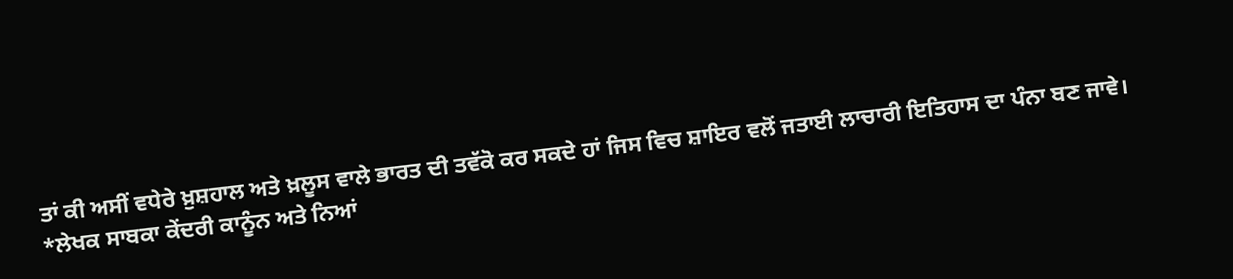ਤਾਂ ਕੀ ਅਸੀਂ ਵਧੇਰੇ ਖ਼ੁਸ਼ਹਾਲ ਅਤੇ ਖ਼ਲੂਸ ਵਾਲੇ ਭਾਰਤ ਦੀ ਤਵੱਕੋ ਕਰ ਸਕਦੇ ਹਾਂ ਜਿਸ ਵਿਚ ਸ਼ਾਇਰ ਵਲੋਂ ਜਤਾਈ ਲਾਚਾਰੀ ਇਤਿਹਾਸ ਦਾ ਪੰਨਾ ਬਣ ਜਾਵੇ।
*ਲੇਖਕ ਸਾਬਕਾ ਕੇਂਦਰੀ ਕਾਨੂੰਨ ਅਤੇ ਨਿਆਂ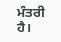ਮੰਤਰੀ ਹੈ।